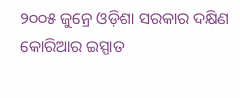୨୦୦୫ ଜୁନ୍ରେ ଓଡ଼ିଶା ସରକାର ଦକ୍ଷିଣ କୋରିଆର ଇସ୍ପାତ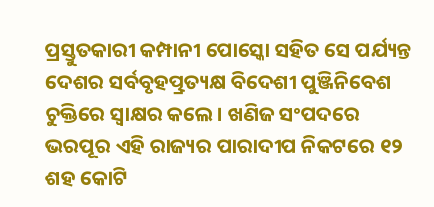ପ୍ରସ୍ତୁତକାରୀ କମ୍ପାନୀ ପୋସ୍କୋ ସହିତ ସେ ପର୍ଯ୍ୟନ୍ତ ଦେଶର ସର୍ବବୃହତ୍ପ୍ରତ୍ୟକ୍ଷ ବିଦେଶୀ ପୁଞ୍ଜିନିବେଶ ଚୁକ୍ତିରେ ସ୍ଵାକ୍ଷର କଲେ। ଖଣିଜ ସଂପଦରେ ଭରପୂର ଏହି ରାଜ୍ୟର ପାରାଦୀପ ନିକଟରେ ୧୨ ଶହ କୋଟି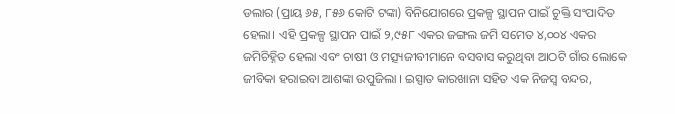ଡଲାର (ପ୍ରାୟ ୬୫, ୮୫୬ କୋଟି ଟଙ୍କା) ବିନିଯୋଗରେ ପ୍ରକଳ୍ପ ସ୍ଥାପନ ପାଇଁ ଚୁକ୍ତି ସଂପାଦିତ ହେଲା। ଏହି ପ୍ରକଳ୍ପ ସ୍ଥାପନ ପାଇଁ ୨,୯୫୮ ଏକର ଜଙ୍ଗଲ ଜମି ସମେତ ୪,୦୦୪ ଏକର ଜମିଚିହ୍ନିତ ହେଲା ଏବଂ ଚାଷୀ ଓ ମତ୍ସ୍ୟଜୀବୀମାନେ ବସବାସ କରୁଥିବା ଆଠଟି ଗାଁର ଲୋକେ ଜୀବିକା ହରାଇବା ଆଶଙ୍କା ଉପୁଜିଲା । ଇସ୍ପାତ କାରଖାନା ସହିତ ଏକ ନିଜସ୍ଵ ବନ୍ଦର,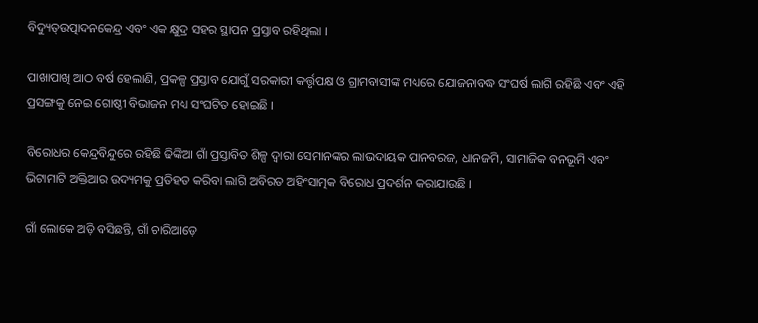ବିଦ୍ୟୁତ୍ଉତ୍ପାଦନକେନ୍ଦ୍ର ଏବଂ ଏକ କ୍ଷୁଦ୍ର ସହର ସ୍ଥାପନ ପ୍ରସ୍ତାବ ରହିଥିଲା ।

ପାଖାପାଖି ଆଠ ବର୍ଷ ହେଲାଣି, ପ୍ରକଳ୍ପ ପ୍ରସ୍ତାବ ଯୋଗୁଁ ସରକାରୀ କର୍ତ୍ତୃପକ୍ଷ ଓ ଗ୍ରାମବାସୀଙ୍କ ମଧ୍ୟରେ ଯୋଜନାବଦ୍ଧ ସଂଘର୍ଷ ଲାଗି ରହିଛି ଏବଂ ଏହି ପ୍ରସଙ୍ଗକୁ ନେଇ ଗୋଷ୍ଠୀ ବିଭାଜନ ମଧ୍ୟ ସଂଘଟିତ ହୋଇଛି ।

ବିରୋଧର କେନ୍ଦ୍ରବିନ୍ଦୁରେ ରହିଛି ଢିଙ୍କିଆ ଗାଁ ପ୍ରସ୍ତାବିତ ଶିଳ୍ପ ଦ୍ଵାରା ସେମାନଙ୍କର ଲାଭଦାୟକ ପାନବରଜ, ଧାନଜମି, ସାମାଜିକ ବନଭୂମି ଏବଂ ଭିଟାମାଟି ଅକ୍ତିଆର ଉଦ୍ୟମକୁ ପ୍ରତିହତ କରିବା ଲାଗି ଅବିରତ ଅହିଂସାତ୍ମକ ବିରୋଧ ପ୍ରଦର୍ଶନ କରାଯାଉଛି ।

ଗାଁ ଲୋକେ ଅଡ଼ି ବସିଛନ୍ତି, ଗାଁ ଚାରିଆଡ଼େ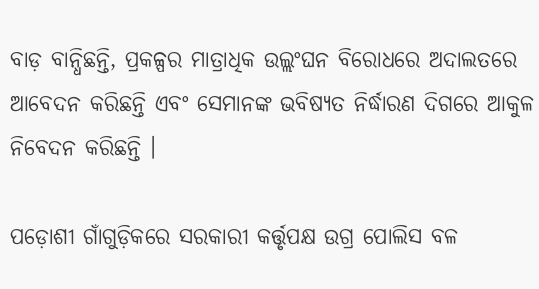ବାଡ଼ ବାନ୍ଧିଛନ୍ତି, ପ୍ରକଳ୍ପର ମାତ୍ରାଧିକ ଉଲ୍ଲଂଘନ ବିରୋଧରେ ଅଦାଲତରେ ଆବେଦନ କରିଛନ୍ତି ଏବଂ ସେମାନଙ୍କ ଭବିଷ୍ୟତ ନିର୍ଦ୍ଧାରଣ ଦିଗରେ ଆକୁଳ ନିବେଦନ କରିଛନ୍ତି ।

ପଡ଼ୋଶୀ ଗାଁଗୁଡ଼ିକରେ ସରକାରୀ କର୍ତ୍ତୃପକ୍ଷ ଉଗ୍ର ପୋଲିସ ବଳ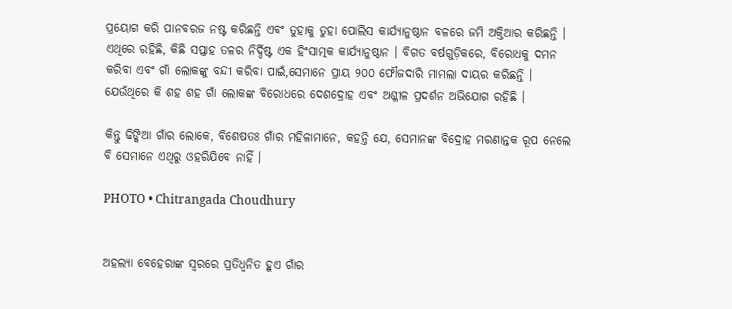ପ୍ରୟୋଗ କରି ପାନବରଜ ନଷ୍ଟ କରିଛନ୍ତି ଏବଂ ତୁହାକୁ ତୁହା ପୋଲିସ କାର୍ଯ୍ୟାନୁଷ୍ଠାନ ବଳରେ ଜମି ଅକ୍ତିଆର କରିଛନ୍ତି । ଏଥିରେ ରହିଛି, କିଛି ସପ୍ତାହ ତଳର ନିର୍ଦ୍ଦିଷ୍ଟ ଏକ ହିଂସାତ୍ମକ କାର୍ଯ୍ୟାନୁଷ୍ଠାନ । ବିଗତ ବର୍ଷଗୁଡ଼ିକରେ, ବିରୋଧକୁ ଦମନ କରିବା ଏବଂ ଗାଁ ଲୋକଙ୍କୁ ବନ୍ଦୀ କରିବା ପାଇଁ,ସେମାନେ ପ୍ରାୟ ୨୦୦ ଫୌଜଦାରି ମାମଲା ଦାୟର କରିଛନ୍ତି । ଯେଉଁଥିରେ କି ଶହ ଶହ ଗାଁ ଲୋକଙ୍କ ବିରୋଧରେ ଦେଶଦ୍ରୋହ ଏବଂ ଅଶ୍ଳୀଳ ପ୍ରଦର୍ଶନ ଅଭିଯୋଗ ରହିଛି ।

କିନ୍ତୁ ଢିଙ୍କିଆ ଗାଁର ଲୋକେ, ବିଶେଷତଃ ଗାଁର ମହିଳାମାନେ, କହନ୍ତି ଯେ, ସେମାନଙ୍କ ବିଦ୍ରୋହ ମରଣାନ୍ତକ ରୂପ ନେଲେ ବି ସେମାନେ ଏଥିରୁ ଓହରିଯିବେ ନାହିଁ ।

PHOTO • Chitrangada Choudhury


ଅହଲ୍ୟା ବେହେରାଙ୍କ ସ୍ଵରରେ ପ୍ରତିଧ୍ଵନିତ ହୁଏ ଗାଁର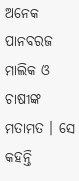ଅନେକ ପାନବରଜ ମାଲିକ ଓ ଚାଷୀଙ୍କ ମତାମତ । ସେ କହନ୍ତି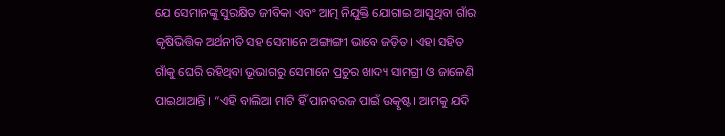ଯେ ସେମାନଙ୍କୁ ସୁରକ୍ଷିତ ଜୀବିକା ଏବଂ ଆତ୍ମ ନିଯୁକ୍ତି ଯୋଗାଇ ଆସୁଥିବା ଗାଁର କୃଷିଭିତ୍ତିକ ଅର୍ଥନୀତି ସହ ସେମାନେ ଅଙ୍ଗାଙ୍ଗୀ ଭାବେ ଜଡ଼ିତ। ଏହା ସହିତ ଗାଁକୁ ଘେରି ରହିଥିବା ଭୂଭାଗରୁ ସେମାନେ ପ୍ରଚୁର ଖାଦ୍ୟ ସାମଗ୍ରୀ ଓ ଜାଳେଣି ପାଇଥାଆନ୍ତି । “ଏହି ବାଲିଆ ମାଟି ହିଁ ପାନବରଜ ପାଇଁ ଉତ୍କୃଷ୍ଟ। ଆମକୁ ଯଦି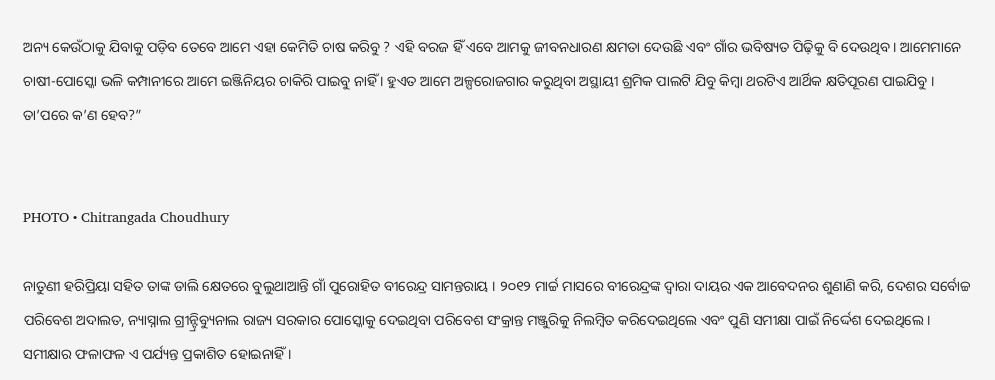ଅନ୍ୟ କେଉଁଠାକୁ ଯିବାକୁ ପଡ଼ିବ ତେବେ ଆମେ ଏହା କେମିତି ଚାଷ କରିବୁ ? ଏହି ବରଜ ହିଁ ଏବେ ଆମକୁ ଜୀବନଧାରଣ କ୍ଷମତା ଦେଉଛି ଏବଂ ଗାଁର ଭବିଷ୍ୟତ ପିଢ଼ିକୁ ବି ଦେଉଥିବ। ଆମେମାନେ ଚାଷୀ-ପୋସ୍କୋ ଭଳି କମ୍ପାନୀରେ ଆମେ ଇଞ୍ଜିନିୟର ଚାକିରି ପାଇବୁ ନାହିଁ । ହୁଏତ ଆମେ ଅଳ୍ପରୋଜଗାର କରୁଥିବା ଅସ୍ଥାୟୀ ଶ୍ରମିକ ପାଲଟି ଯିବୁ କିମ୍ବା ଥରଟିଏ ଆର୍ଥିକ କ୍ଷତିପୂରଣ ପାଇଯିବୁ । ତା’ପରେ କ’ଣ ହେବ?”


PHOTO • Chitrangada Choudhury

ନାତୁଣୀ ହରିପ୍ରିୟା ସହିତ ତାଙ୍କ ଡାଲି କ୍ଷେତରେ ବୁଲୁଥାଆନ୍ତି ଗାଁ ପୁରୋହିତ ବୀରେନ୍ଦ୍ର ସାମନ୍ତରାୟ । ୨୦୧୨ ମାର୍ଚ୍ଚ ମାସରେ ବୀରେନ୍ଦ୍ରଙ୍କ ଦ୍ଵାରା ଦାୟର ଏକ ଆବେଦନର ଶୁଣାଣି କରି, ଦେଶର ସର୍ବୋଚ୍ଚ ପରିବେଶ ଅଦାଲତ, ନ୍ୟାସ୍ନାଲ ଗ୍ରୀନ୍ଟ୍ରିବ୍ୟୁନାଲ ରାଜ୍ୟ ସରକାର ପୋସ୍କୋକୁ ଦେଇଥିବା ପରିବେଶ ସଂକ୍ରାନ୍ତ ମଞ୍ଜୁରିକୁ ନିଲମ୍ବିତ କରିଦେଇଥିଲେ ଏବଂ ପୁଣି ସମୀକ୍ଷା ପାଇଁ ନିର୍ଦ୍ଦେଶ ଦେଇଥିଲେ । ସମୀକ୍ଷାର ଫଳାଫଳ ଏ ପର୍ଯ୍ୟନ୍ତ ପ୍ରକାଶିତ ହୋଇନାହିଁ ।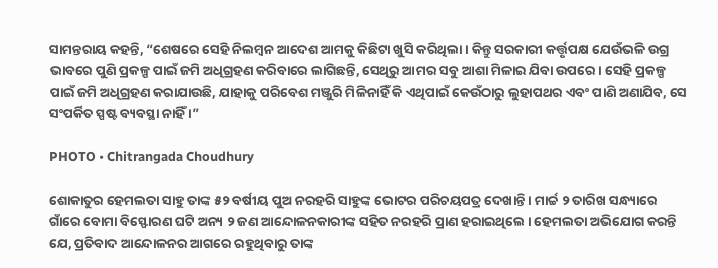ସାମନ୍ତରାୟ କହନ୍ତି, “ଶେଷରେ ସେହି ନିଲମ୍ବନ ଆଦେଶ ଆମକୁ କିଛିଟା ଖୁସି କରିଥିଲା । କିନ୍ତୁ ସରକାରୀ କର୍ତ୍ତୃପକ୍ଷ ଯେଉଁଭଳି ଉଗ୍ର ଭାବରେ ପୁଣି ପ୍ରକଳ୍ପ ପାଇଁ ଜମି ଅଧିଗ୍ରହଣ କରିବାରେ ଲାଗିଛନ୍ତି, ସେଥିରୁ ଆମର ସବୁ ଆଶା ମିଳାଇ ଯିବା ଉପରେ । ସେହି ପ୍ରକଳ୍ପ ପାଇଁ ଜମି ଅଧିଗ୍ରହଣ କରାଯାଉଛି, ଯାହାକୁ ପରିବେଶ ମଞ୍ଜୁରି ମିଳିନାହିଁ କି ଏଥିପାଇଁ କେଉଁଠାରୁ ଲୁହାପଥର ଏବଂ ପାଣି ଅଣାଯିବ, ସେ ସଂପର୍କିତ ସ୍ପଷ୍ଟ ବ୍ୟବସ୍ଥା ନାହିଁ ।”

PHOTO • Chitrangada Choudhury

ଶୋକାତୁର ହେମଲତା ସାହୁ ତାଙ୍କ ୫୨ ବର୍ଷୀୟ ପୁଅ ନରହରି ସାହୁଙ୍କ ଭୋଟର ପରିଚୟପତ୍ର ଦେଖାନ୍ତି । ମାର୍ଚ୍ଚ ୨ ତାରିଖ ସନ୍ଧ୍ୟାରେ ଗାଁରେ ବୋମା ବିସ୍ଫୋରଣ ଘଟି ଅନ୍ୟ ୨ ଜଣ ଆନ୍ଦୋଳନକାରୀଙ୍କ ସହିତ ନରହରି ପ୍ରାଣ ହରାଇଥିଲେ । ହେମଲତା ଅଭିଯୋଗ କରନ୍ତି ଯେ, ପ୍ରତିବାଦ ଆନ୍ଦୋଳନର ଆଗରେ ରହୁଥିବାରୁ ତାଙ୍କ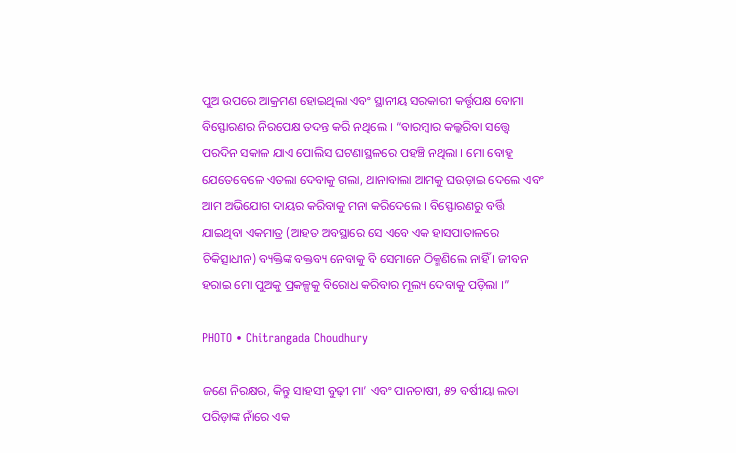ପୁଅ ଉପରେ ଆକ୍ରମଣ ହୋଇଥିଲା ଏବଂ ସ୍ଥାନୀୟ ସରକାରୀ କର୍ତ୍ତୃପକ୍ଷ ବୋମା ବିସ୍ଫୋରଣର ନିରପେକ୍ଷ ତଦନ୍ତ କରି ନଥିଲେ । “ବାରମ୍ବାର କଲ୍କରିବା ସତ୍ତ୍ଵେ ପରଦିନ ସକାଳ ଯାଏ ପୋଲିସ ଘଟଣାସ୍ଥଳରେ ପହଞ୍ଚି ନଥିଲା । ମୋ ବୋହୂ ଯେତେବେଳେ ଏତଲା ଦେବାକୁ ଗଲା, ଥାନାବାଲା ଆମକୁ ଘଉଡ଼ାଇ ଦେଲେ ଏବଂ ଆମ ଅଭିଯୋଗ ଦାୟର କରିବାକୁ ମନା କରିଦେଲେ । ବିସ୍ଫୋରଣରୁ ବର୍ତ୍ତି ଯାଇଥିବା ଏକମାତ୍ର (ଆହତ ଅବସ୍ଥାରେ ସେ ଏବେ ଏକ ହାସପାତାଳରେ ଚିକିତ୍ସାଧୀନ) ବ୍ୟକ୍ତିଙ୍କ ବକ୍ତବ୍ୟ ନେବାକୁ ବି ସେମାନେ ଠିକ୍ମଣିଲେ ନାହିଁ । ଜୀବନ ହରାଇ ମୋ ପୁଅକୁ ପ୍ରକଳ୍ପକୁ ବିରୋଧ କରିବାର ମୂଲ୍ୟ ଦେବାକୁ ପଡ଼ିଲା ।”

PHOTO • Chitrangada Choudhury

ଜଣେ ନିରକ୍ଷର, କିନ୍ତୁ ସାହସୀ ବୁଢ଼ୀ ମା’ ଏବଂ ପାନଚାଷୀ, ୫୨ ବର୍ଷୀୟା ଲତା ପରିଡ଼ାଙ୍କ ନାଁରେ ଏକ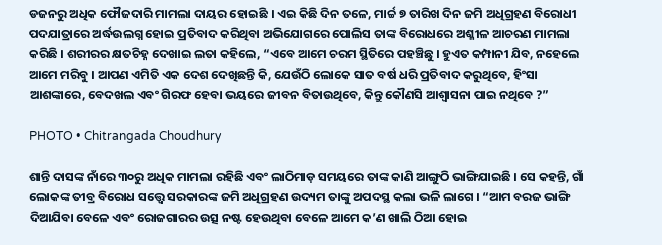ଡଜନରୁ ଅଧିକ ଫୌଜଦାରି ମାମଲା ଦାୟର ହୋଇଛି । ଏଇ କିଛି ଦିନ ତଳେ, ମାର୍ଚ୍ଚ ୭ ତାରିଖ ଦିନ ଜମି ଅଧିଗ୍ରହଣ ବିରୋଧୀ ପଦଯାତ୍ରାରେ ଅର୍ଦ୍ଧଉଲଗ୍ନ ହୋଇ ପ୍ରତିବାଦ କରିଥିବା ଅଭିଯୋଗରେ ପୋଲିସ ତାଙ୍କ ବିରୋଧରେ ଅଶ୍ଳୀଳ ଆଚରଣ ମାମଲା କରିଛି । ଶରୀରର କ୍ଷତଚିହ୍ନ ଦେଖାଇ ଲତା କହିଲେ, “ଏବେ ଆମେ ଚରମ ସ୍ଥିତିରେ ପହଞ୍ଚିଛୁ । ହୁଏତ କମ୍ପାନୀ ଯିବ, ନହେଲେ ଆମେ ମରିବୁ । ଆପଣ ଏମିତି ଏକ ଦେଶ ଦେଖିଛନ୍ତି କି, ଯେଉଁଠି ଲୋକେ ସାତ ବର୍ଷ ଧରି ପ୍ରତିବାଦ କରୁଥିବେ, ହିଂସା ଆଶଙ୍କାରେ, ବେଦଖଲ ଏବଂ ଗିରଫ ହେବା ଭୟରେ ଜୀବନ ବିତାଉଥିବେ, କିନ୍ତୁ କୌଣସି ଆଶ୍ଵାସନା ପାଇ ନଥିବେ ?”

PHOTO • Chitrangada Choudhury

ଶାନ୍ତି ଦାସଙ୍କ ନାଁରେ ୩୦ରୁ ଅଧିକ ମାମଲା ରହିଛି ଏବଂ ଲାଠିମାଡ଼ ସମୟରେ ତାଙ୍କ କାଣି ଆଙ୍ଗୁଠି ଭାଙ୍ଗିଯାଇଛି । ସେ କହନ୍ତି, ଗାଁ ଲୋକଙ୍କ ତୀବ୍ର ବିରୋଧ ସତ୍ତ୍ଵେ ସରକାରଙ୍କ ଜମି ଅଧିଗ୍ରହଣ ଉଦ୍ୟମ ତାଙ୍କୁ ଅପଦସ୍ଥ କଲା ଭଳି ଲାଗେ । “ଆମ ବରଜ ଭାଙ୍ଗି ଦିଆଯିବା ବେଳେ ଏବଂ ରୋଜଗାରର ଉତ୍ସ ନଷ୍ଟ ହେଉଥିବା ବେଳେ ଆମେ କ’ଣ ଖାଲି ଠିଆ ହୋଇ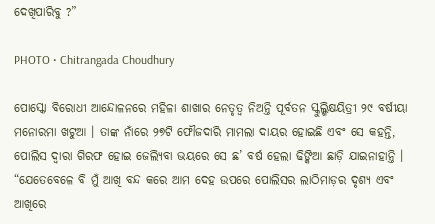ଦେଖିପାରିବୁ ?”

PHOTO • Chitrangada Choudhury

ପୋସ୍କୋ ବିରୋଧୀ ଆନ୍ଦୋଳନରେ ମହିଳା ଶାଖାର ନେତୃତ୍ଵ ନିଅନ୍ତି ପୂର୍ବତନ ସ୍କୁଲ୍ଶିକ୍ଷୟିତ୍ରୀ ୨୯ ବର୍ଷୀୟା ମନୋରମା ଖଟୁଆ । ତାଙ୍କ ନାଁରେ ୨୭ଟି ଫୌଜଦାରି ମାମଲା ଦାୟର ହୋଇଛି ଏବଂ ସେ କହନ୍ତି, ପୋଲିସ ଦ୍ଵାରା ଗିରଫ ହୋଇ ଜେଲ୍ଯିବା ଭୟରେ ସେ ଛ’ ବର୍ଷ ହେଲା ଢିଙ୍କିଆ ଛାଡ଼ି ଯାଇନାହାନ୍ତି । “ଯେତେବେଳେ ବି ମୁଁ ଆଖି ବନ୍ଦ କରେ ଆମ ଦେହ ଉପରେ ପୋଲିସର ଲାଠିମାଡ଼ର ଦୃଶ୍ୟ ଏବଂ ଆଖିରେ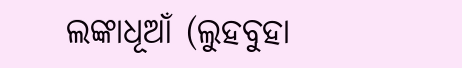ଲଙ୍କାଧୂଆଁ (ଲୁହବୁହା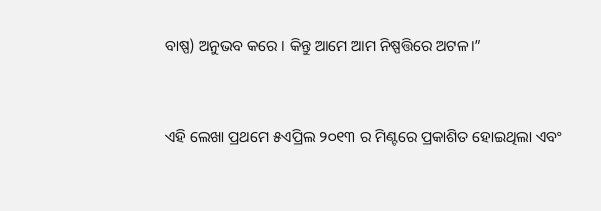ବାଷ୍ପ) ଅନୁଭବ କରେ । କିନ୍ତୁ ଆମେ ଆମ ନିଷ୍ପତ୍ତିରେ ଅଟଳ।”


ଏହି ଲେଖା ପ୍ରଥମେ ୫ଏପ୍ରିଲ ୨୦୧୩ ର ମିଣ୍ଟରେ ପ୍ରକାଶିତ ହୋଇଥିଲା ଏବଂ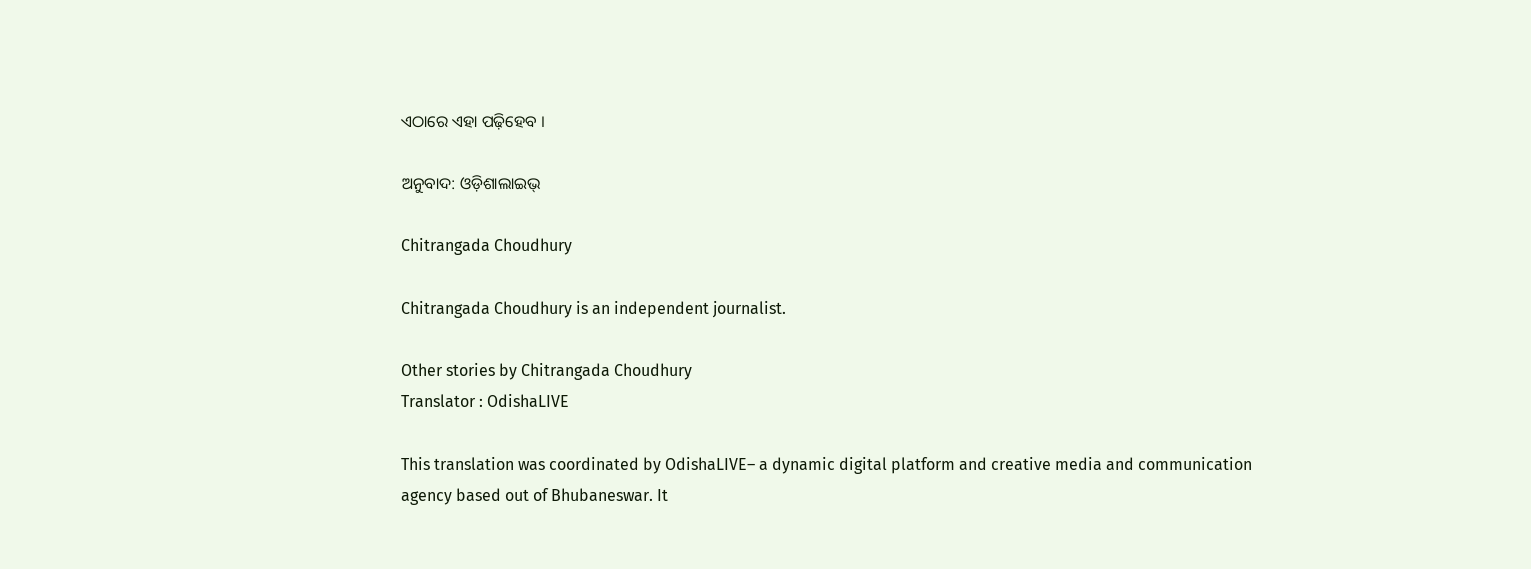ଏଠାରେ ଏହା ପଢ଼ିହେବ ।

ଅନୁବାଦ: ଓଡ଼ିଶାଲାଇଭ୍

Chitrangada Choudhury

Chitrangada Choudhury is an independent journalist.

Other stories by Chitrangada Choudhury
Translator : OdishaLIVE

This translation was coordinated by OdishaLIVE– a dynamic digital platform and creative media and communication agency based out of Bhubaneswar. It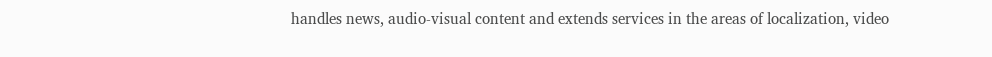handles news, audio-visual content and extends services in the areas of localization, video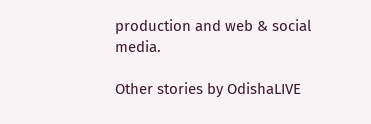production and web & social media.

Other stories by OdishaLIVE